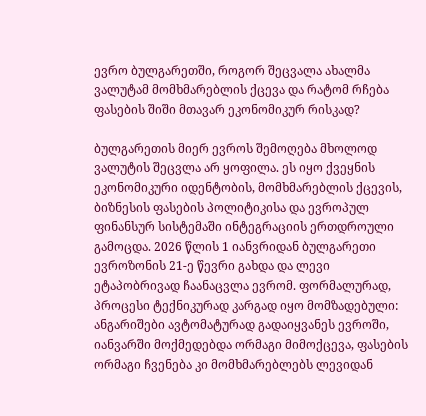ევრო ბულგარეთში, როგორ შეცვალა ახალმა ვალუტამ მომხმარებლის ქცევა და რატომ რჩება ფასების შიში მთავარ ეკონომიკურ რისკად?

ბულგარეთის მიერ ევროს შემოღება მხოლოდ ვალუტის შეცვლა არ ყოფილა. ეს იყო ქვეყნის ეკონომიკური იდენტობის, მომხმარებლის ქცევის, ბიზნესის ფასების პოლიტიკისა და ევროპულ ფინანსურ სისტემაში ინტეგრაციის ერთდროული გამოცდა. 2026 წლის 1 იანვრიდან ბულგარეთი ევროზონის 21-ე წევრი გახდა და ლევი ეტაპობრივად ჩაანაცვლა ევრომ. ფორმალურად, პროცესი ტექნიკურად კარგად იყო მომზადებული: ანგარიშები ავტომატურად გადაიყვანეს ევროში, იანვარში მოქმედებდა ორმაგი მიმოქცევა, ფასების ორმაგი ჩვენება კი მომხმარებლებს ლევიდან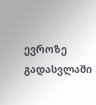ევროზე გადასვლაში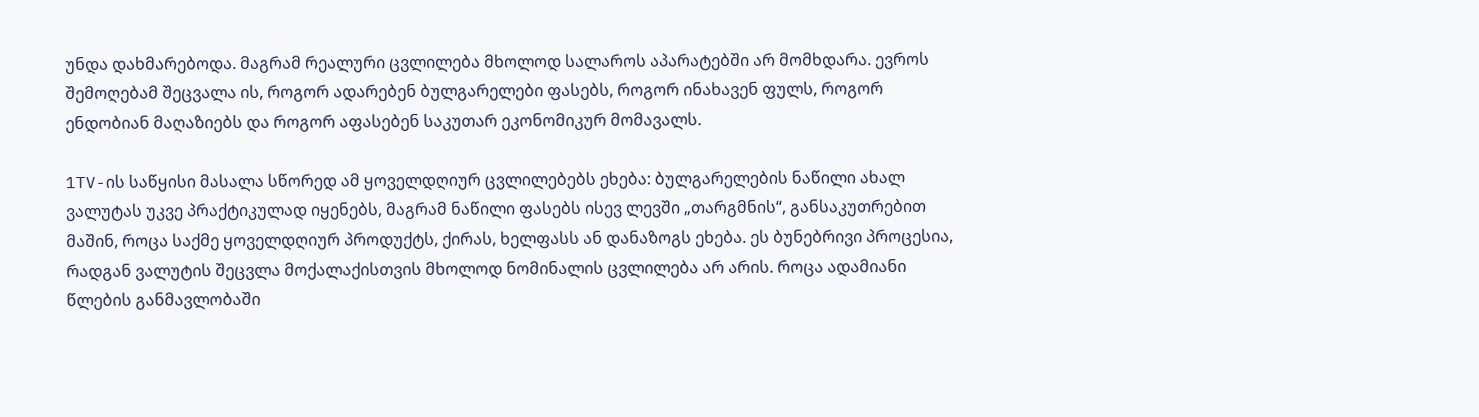უნდა დახმარებოდა. მაგრამ რეალური ცვლილება მხოლოდ სალაროს აპარატებში არ მომხდარა. ევროს შემოღებამ შეცვალა ის, როგორ ადარებენ ბულგარელები ფასებს, როგორ ინახავენ ფულს, როგორ ენდობიან მაღაზიებს და როგორ აფასებენ საკუთარ ეკონომიკურ მომავალს.

1TV-ის საწყისი მასალა სწორედ ამ ყოველდღიურ ცვლილებებს ეხება: ბულგარელების ნაწილი ახალ ვალუტას უკვე პრაქტიკულად იყენებს, მაგრამ ნაწილი ფასებს ისევ ლევში „თარგმნის“, განსაკუთრებით მაშინ, როცა საქმე ყოველდღიურ პროდუქტს, ქირას, ხელფასს ან დანაზოგს ეხება. ეს ბუნებრივი პროცესია, რადგან ვალუტის შეცვლა მოქალაქისთვის მხოლოდ ნომინალის ცვლილება არ არის. როცა ადამიანი წლების განმავლობაში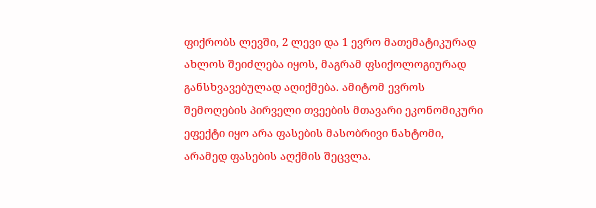ფიქრობს ლევში, 2 ლევი და 1 ევრო მათემატიკურად ახლოს შეიძლება იყოს, მაგრამ ფსიქოლოგიურად განსხვავებულად აღიქმება. ამიტომ ევროს შემოღების პირველი თვეების მთავარი ეკონომიკური ეფექტი იყო არა ფასების მასობრივი ნახტომი, არამედ ფასების აღქმის შეცვლა.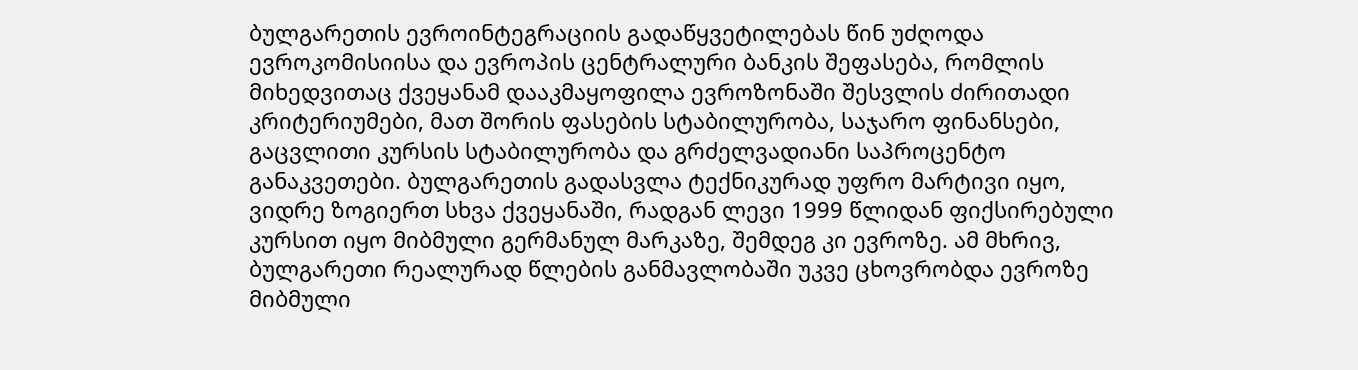ბულგარეთის ევროინტეგრაციის გადაწყვეტილებას წინ უძღოდა ევროკომისიისა და ევროპის ცენტრალური ბანკის შეფასება, რომლის მიხედვითაც ქვეყანამ დააკმაყოფილა ევროზონაში შესვლის ძირითადი კრიტერიუმები, მათ შორის ფასების სტაბილურობა, საჯარო ფინანსები, გაცვლითი კურსის სტაბილურობა და გრძელვადიანი საპროცენტო განაკვეთები. ბულგარეთის გადასვლა ტექნიკურად უფრო მარტივი იყო, ვიდრე ზოგიერთ სხვა ქვეყანაში, რადგან ლევი 1999 წლიდან ფიქსირებული კურსით იყო მიბმული გერმანულ მარკაზე, შემდეგ კი ევროზე. ამ მხრივ, ბულგარეთი რეალურად წლების განმავლობაში უკვე ცხოვრობდა ევროზე მიბმული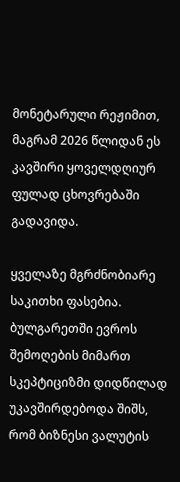მონეტარული რეჟიმით, მაგრამ 2026 წლიდან ეს კავშირი ყოველდღიურ ფულად ცხოვრებაში გადავიდა.

ყველაზე მგრძნობიარე საკითხი ფასებია. ბულგარეთში ევროს შემოღების მიმართ სკეპტიციზმი დიდწილად უკავშირდებოდა შიშს, რომ ბიზნესი ვალუტის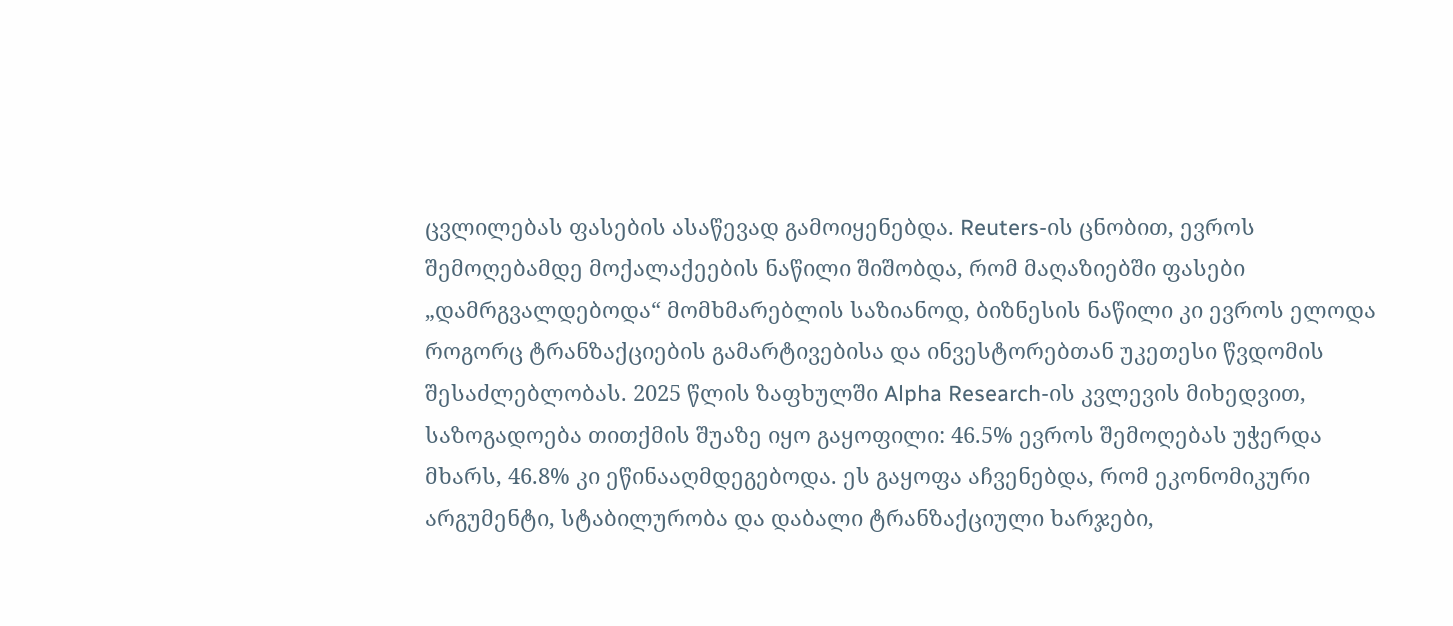ცვლილებას ფასების ასაწევად გამოიყენებდა. Reuters-ის ცნობით, ევროს შემოღებამდე მოქალაქეების ნაწილი შიშობდა, რომ მაღაზიებში ფასები „დამრგვალდებოდა“ მომხმარებლის საზიანოდ, ბიზნესის ნაწილი კი ევროს ელოდა როგორც ტრანზაქციების გამარტივებისა და ინვესტორებთან უკეთესი წვდომის შესაძლებლობას. 2025 წლის ზაფხულში Alpha Research-ის კვლევის მიხედვით, საზოგადოება თითქმის შუაზე იყო გაყოფილი: 46.5% ევროს შემოღებას უჭერდა მხარს, 46.8% კი ეწინააღმდეგებოდა. ეს გაყოფა აჩვენებდა, რომ ეკონომიკური არგუმენტი, სტაბილურობა და დაბალი ტრანზაქციული ხარჯები,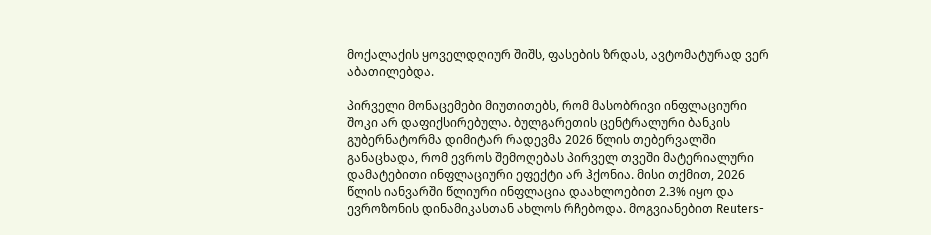მოქალაქის ყოველდღიურ შიშს, ფასების ზრდას, ავტომატურად ვერ აბათილებდა.

პირველი მონაცემები მიუთითებს, რომ მასობრივი ინფლაციური შოკი არ დაფიქსირებულა. ბულგარეთის ცენტრალური ბანკის გუბერნატორმა დიმიტარ რადევმა 2026 წლის თებერვალში განაცხადა, რომ ევროს შემოღებას პირველ თვეში მატერიალური დამატებითი ინფლაციური ეფექტი არ ჰქონია. მისი თქმით, 2026 წლის იანვარში წლიური ინფლაცია დაახლოებით 2.3% იყო და ევროზონის დინამიკასთან ახლოს რჩებოდა. მოგვიანებით Reuters-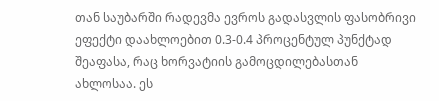თან საუბარში რადევმა ევროს გადასვლის ფასობრივი ეფექტი დაახლოებით 0.3-0.4 პროცენტულ პუნქტად შეაფასა, რაც ხორვატიის გამოცდილებასთან ახლოსაა. ეს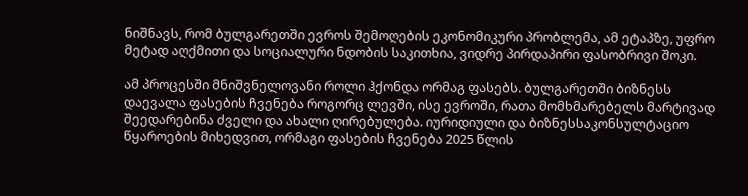ნიშნავს, რომ ბულგარეთში ევროს შემოღების ეკონომიკური პრობლემა, ამ ეტაპზე, უფრო მეტად აღქმითი და სოციალური ნდობის საკითხია, ვიდრე პირდაპირი ფასობრივი შოკი.

ამ პროცესში მნიშვნელოვანი როლი ჰქონდა ორმაგ ფასებს. ბულგარეთში ბიზნესს დაევალა ფასების ჩვენება როგორც ლევში, ისე ევროში, რათა მომხმარებელს მარტივად შეედარებინა ძველი და ახალი ღირებულება. იურიდიული და ბიზნესსაკონსულტაციო წყაროების მიხედვით, ორმაგი ფასების ჩვენება 2025 წლის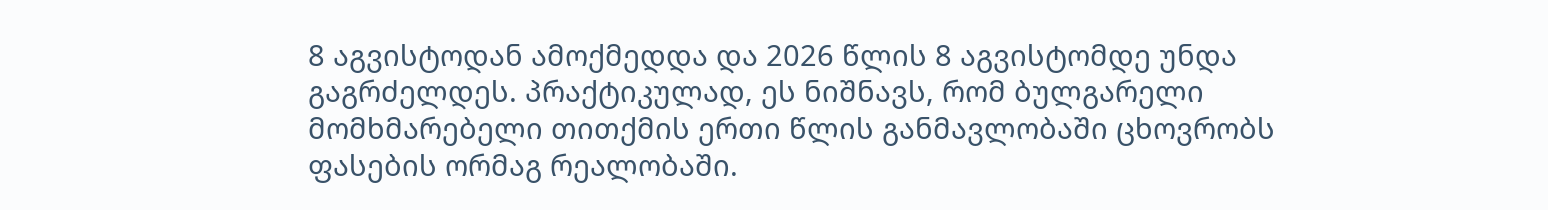8 აგვისტოდან ამოქმედდა და 2026 წლის 8 აგვისტომდე უნდა გაგრძელდეს. პრაქტიკულად, ეს ნიშნავს, რომ ბულგარელი მომხმარებელი თითქმის ერთი წლის განმავლობაში ცხოვრობს ფასების ორმაგ რეალობაში.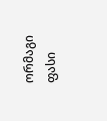ორმაგი ფასი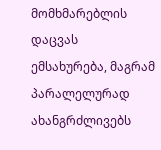მომხმარებლის დაცვას ემსახურება, მაგრამ პარალელურად ახანგრძლივებს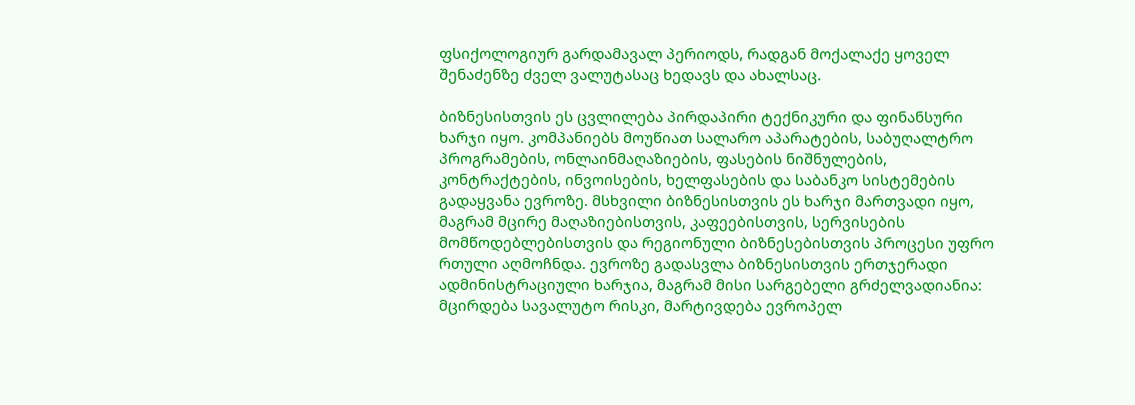ფსიქოლოგიურ გარდამავალ პერიოდს, რადგან მოქალაქე ყოველ შენაძენზე ძველ ვალუტასაც ხედავს და ახალსაც.

ბიზნესისთვის ეს ცვლილება პირდაპირი ტექნიკური და ფინანსური ხარჯი იყო. კომპანიებს მოუწიათ სალარო აპარატების, საბუღალტრო პროგრამების, ონლაინმაღაზიების, ფასების ნიშნულების, კონტრაქტების, ინვოისების, ხელფასების და საბანკო სისტემების გადაყვანა ევროზე. მსხვილი ბიზნესისთვის ეს ხარჯი მართვადი იყო, მაგრამ მცირე მაღაზიებისთვის, კაფეებისთვის, სერვისების მომწოდებლებისთვის და რეგიონული ბიზნესებისთვის პროცესი უფრო რთული აღმოჩნდა. ევროზე გადასვლა ბიზნესისთვის ერთჯერადი ადმინისტრაციული ხარჯია, მაგრამ მისი სარგებელი გრძელვადიანია: მცირდება სავალუტო რისკი, მარტივდება ევროპელ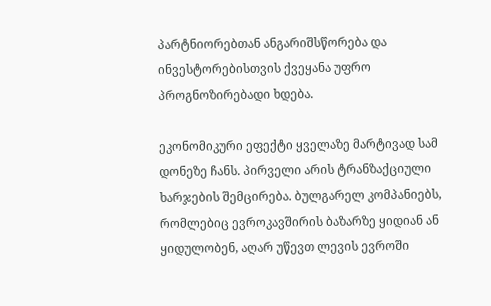პარტნიორებთან ანგარიშსწორება და ინვესტორებისთვის ქვეყანა უფრო პროგნოზირებადი ხდება.

ეკონომიკური ეფექტი ყველაზე მარტივად სამ დონეზე ჩანს. პირველი არის ტრანზაქციული ხარჯების შემცირება. ბულგარელ კომპანიებს, რომლებიც ევროკავშირის ბაზარზე ყიდიან ან ყიდულობენ, აღარ უწევთ ლევის ევროში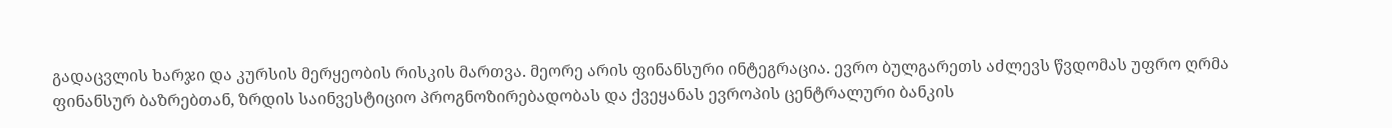გადაცვლის ხარჯი და კურსის მერყეობის რისკის მართვა. მეორე არის ფინანსური ინტეგრაცია. ევრო ბულგარეთს აძლევს წვდომას უფრო ღრმა ფინანსურ ბაზრებთან, ზრდის საინვესტიციო პროგნოზირებადობას და ქვეყანას ევროპის ცენტრალური ბანკის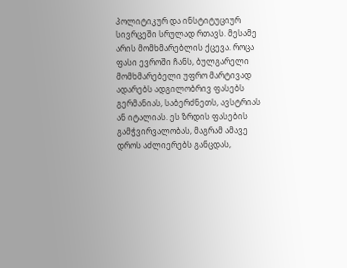პოლიტიკურ და ინსტიტუციურ სივრცეში სრულად რთავს. მესამე არის მომხმარებლის ქცევა. როცა ფასი ევროში ჩანს, ბულგარელი მომხმარებელი უფრო მარტივად ადარებს ადგილობრივ ფასებს გერმანიას, საბერძნეთს, ავსტრიას ან იტალიას. ეს ზრდის ფასების გამჭვირვალობას, მაგრამ ამავე დროს აძლიერებს განცდას,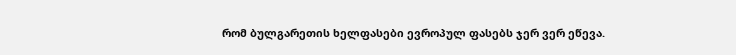რომ ბულგარეთის ხელფასები ევროპულ ფასებს ჯერ ვერ ეწევა.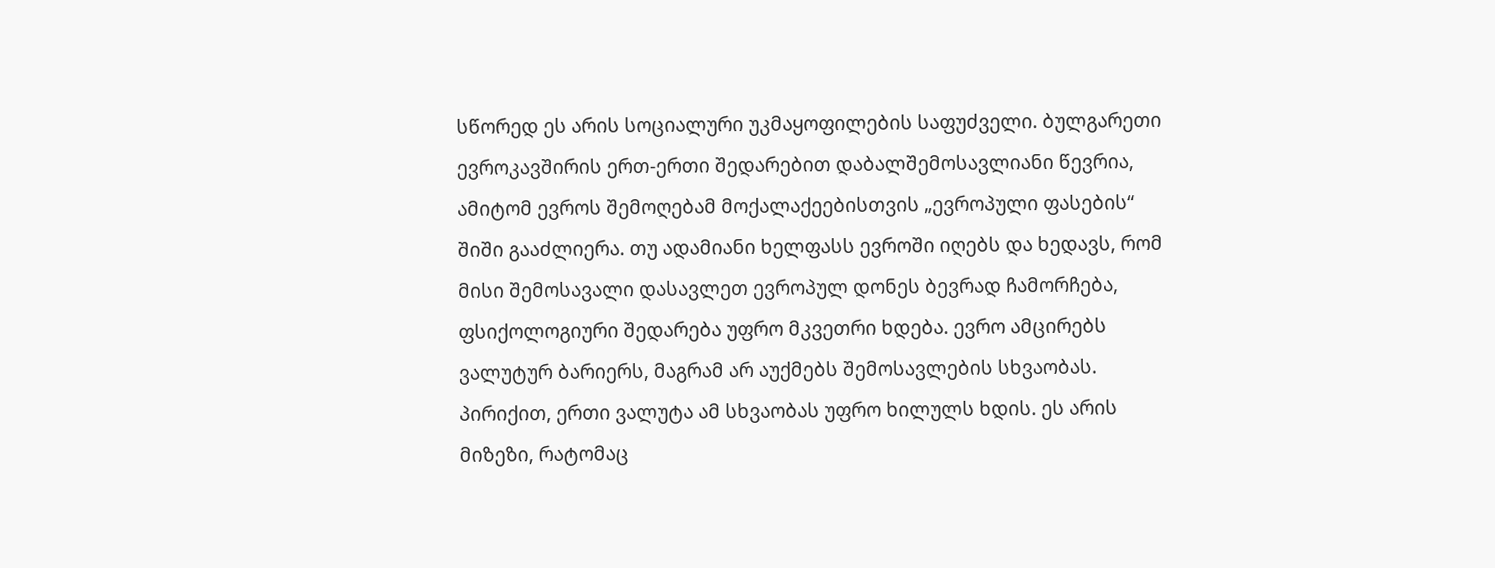სწორედ ეს არის სოციალური უკმაყოფილების საფუძველი. ბულგარეთი ევროკავშირის ერთ-ერთი შედარებით დაბალშემოსავლიანი წევრია, ამიტომ ევროს შემოღებამ მოქალაქეებისთვის „ევროპული ფასების“ შიში გააძლიერა. თუ ადამიანი ხელფასს ევროში იღებს და ხედავს, რომ მისი შემოსავალი დასავლეთ ევროპულ დონეს ბევრად ჩამორჩება, ფსიქოლოგიური შედარება უფრო მკვეთრი ხდება. ევრო ამცირებს ვალუტურ ბარიერს, მაგრამ არ აუქმებს შემოსავლების სხვაობას. პირიქით, ერთი ვალუტა ამ სხვაობას უფრო ხილულს ხდის. ეს არის მიზეზი, რატომაც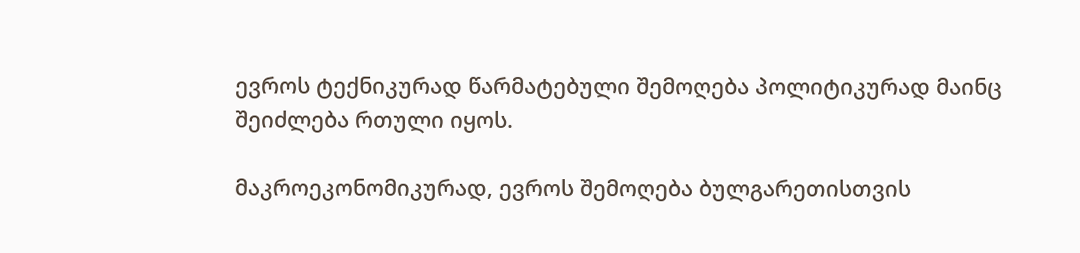ევროს ტექნიკურად წარმატებული შემოღება პოლიტიკურად მაინც შეიძლება რთული იყოს.

მაკროეკონომიკურად, ევროს შემოღება ბულგარეთისთვის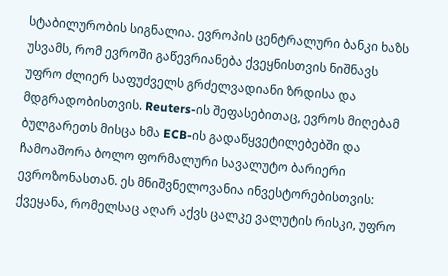სტაბილურობის სიგნალია. ევროპის ცენტრალური ბანკი ხაზს უსვამს, რომ ევროში გაწევრიანება ქვეყნისთვის ნიშნავს უფრო ძლიერ საფუძველს გრძელვადიანი ზრდისა და მდგრადობისთვის. Reuters-ის შეფასებითაც, ევროს მიღებამ ბულგარეთს მისცა ხმა ECB-ის გადაწყვეტილებებში და ჩამოაშორა ბოლო ფორმალური სავალუტო ბარიერი ევროზონასთან. ეს მნიშვნელოვანია ინვესტორებისთვის: ქვეყანა, რომელსაც აღარ აქვს ცალკე ვალუტის რისკი, უფრო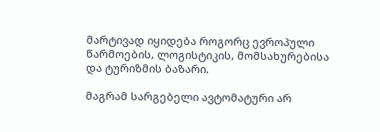მარტივად იყიდება როგორც ევროპული წარმოების, ლოგისტიკის, მომსახურებისა და ტურიზმის ბაზარი.

მაგრამ სარგებელი ავტომატური არ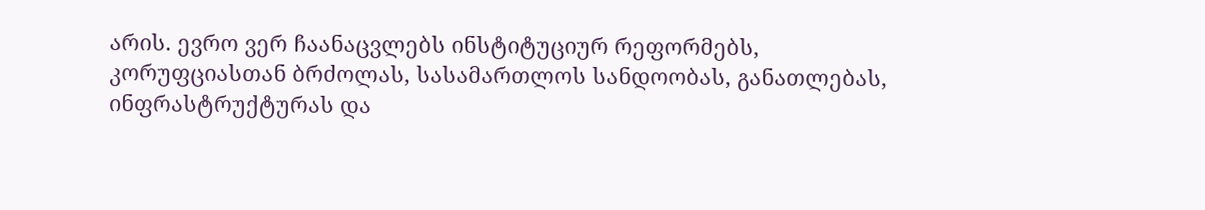არის. ევრო ვერ ჩაანაცვლებს ინსტიტუციურ რეფორმებს, კორუფციასთან ბრძოლას, სასამართლოს სანდოობას, განათლებას, ინფრასტრუქტურას და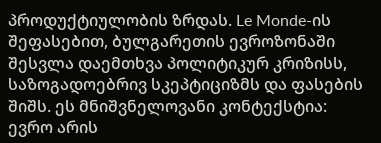პროდუქტიულობის ზრდას. Le Monde-ის შეფასებით, ბულგარეთის ევროზონაში შესვლა დაემთხვა პოლიტიკურ კრიზისს, საზოგადოებრივ სკეპტიციზმს და ფასების შიშს. ეს მნიშვნელოვანი კონტექსტია: ევრო არის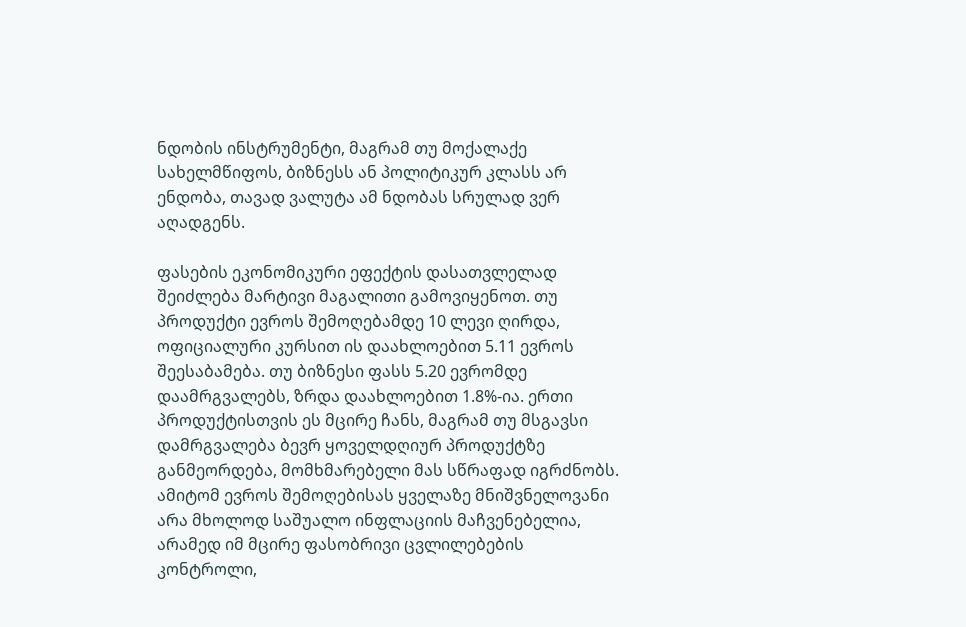ნდობის ინსტრუმენტი, მაგრამ თუ მოქალაქე სახელმწიფოს, ბიზნესს ან პოლიტიკურ კლასს არ ენდობა, თავად ვალუტა ამ ნდობას სრულად ვერ აღადგენს.

ფასების ეკონომიკური ეფექტის დასათვლელად შეიძლება მარტივი მაგალითი გამოვიყენოთ. თუ პროდუქტი ევროს შემოღებამდე 10 ლევი ღირდა, ოფიციალური კურსით ის დაახლოებით 5.11 ევროს შეესაბამება. თუ ბიზნესი ფასს 5.20 ევრომდე დაამრგვალებს, ზრდა დაახლოებით 1.8%-ია. ერთი პროდუქტისთვის ეს მცირე ჩანს, მაგრამ თუ მსგავსი დამრგვალება ბევრ ყოველდღიურ პროდუქტზე განმეორდება, მომხმარებელი მას სწრაფად იგრძნობს. ამიტომ ევროს შემოღებისას ყველაზე მნიშვნელოვანი არა მხოლოდ საშუალო ინფლაციის მაჩვენებელია, არამედ იმ მცირე ფასობრივი ცვლილებების კონტროლი,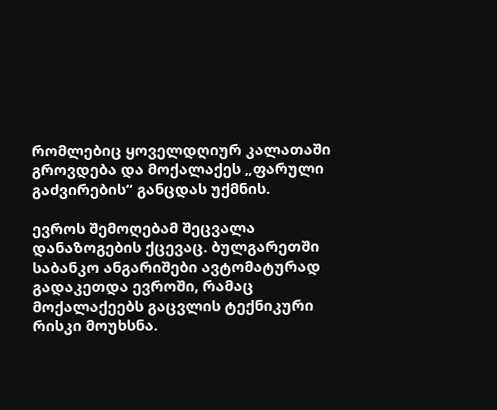რომლებიც ყოველდღიურ კალათაში გროვდება და მოქალაქეს „ფარული გაძვირების“ განცდას უქმნის.

ევროს შემოღებამ შეცვალა დანაზოგების ქცევაც. ბულგარეთში საბანკო ანგარიშები ავტომატურად გადაკეთდა ევროში, რამაც მოქალაქეებს გაცვლის ტექნიკური რისკი მოუხსნა.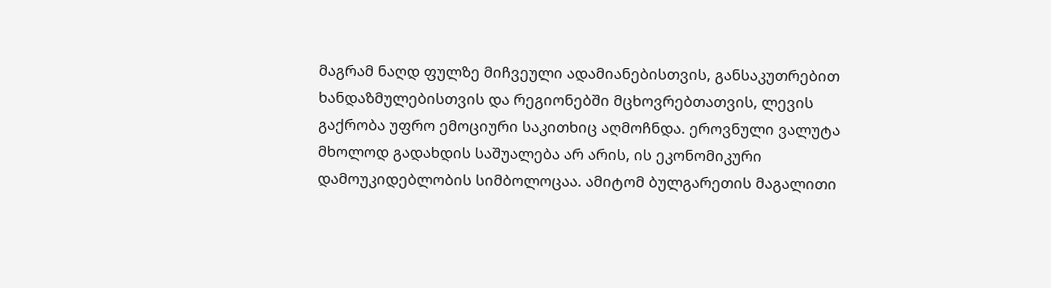მაგრამ ნაღდ ფულზე მიჩვეული ადამიანებისთვის, განსაკუთრებით ხანდაზმულებისთვის და რეგიონებში მცხოვრებთათვის, ლევის გაქრობა უფრო ემოციური საკითხიც აღმოჩნდა. ეროვნული ვალუტა მხოლოდ გადახდის საშუალება არ არის, ის ეკონომიკური დამოუკიდებლობის სიმბოლოცაა. ამიტომ ბულგარეთის მაგალითი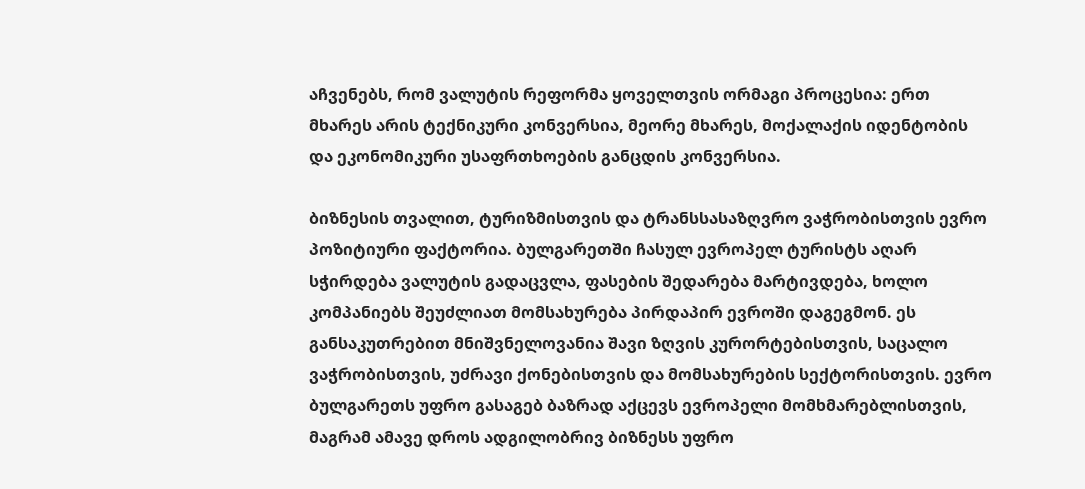აჩვენებს, რომ ვალუტის რეფორმა ყოველთვის ორმაგი პროცესია: ერთ მხარეს არის ტექნიკური კონვერსია, მეორე მხარეს, მოქალაქის იდენტობის და ეკონომიკური უსაფრთხოების განცდის კონვერსია.

ბიზნესის თვალით, ტურიზმისთვის და ტრანსსასაზღვრო ვაჭრობისთვის ევრო პოზიტიური ფაქტორია. ბულგარეთში ჩასულ ევროპელ ტურისტს აღარ სჭირდება ვალუტის გადაცვლა, ფასების შედარება მარტივდება, ხოლო კომპანიებს შეუძლიათ მომსახურება პირდაპირ ევროში დაგეგმონ. ეს განსაკუთრებით მნიშვნელოვანია შავი ზღვის კურორტებისთვის, საცალო ვაჭრობისთვის, უძრავი ქონებისთვის და მომსახურების სექტორისთვის. ევრო ბულგარეთს უფრო გასაგებ ბაზრად აქცევს ევროპელი მომხმარებლისთვის, მაგრამ ამავე დროს ადგილობრივ ბიზნესს უფრო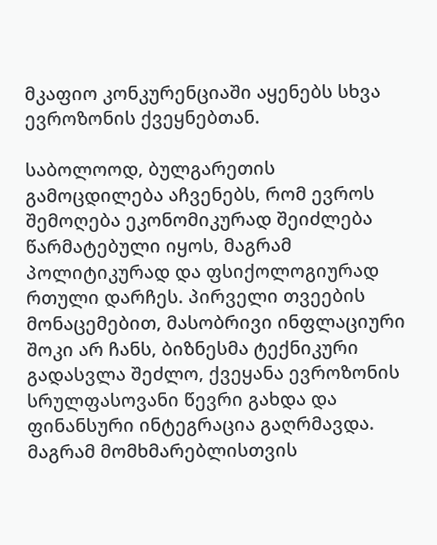მკაფიო კონკურენციაში აყენებს სხვა ევროზონის ქვეყნებთან.

საბოლოოდ, ბულგარეთის გამოცდილება აჩვენებს, რომ ევროს შემოღება ეკონომიკურად შეიძლება წარმატებული იყოს, მაგრამ პოლიტიკურად და ფსიქოლოგიურად რთული დარჩეს. პირველი თვეების მონაცემებით, მასობრივი ინფლაციური შოკი არ ჩანს, ბიზნესმა ტექნიკური გადასვლა შეძლო, ქვეყანა ევროზონის სრულფასოვანი წევრი გახდა და ფინანსური ინტეგრაცია გაღრმავდა. მაგრამ მომხმარებლისთვის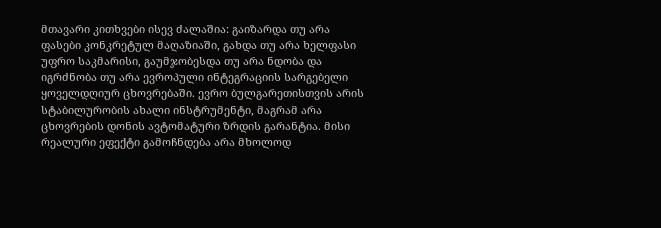მთავარი კითხვები ისევ ძალაშია: გაიზარდა თუ არა ფასები კონკრეტულ მაღაზიაში, გახდა თუ არა ხელფასი უფრო საკმარისი, გაუმჯობესდა თუ არა ნდობა და იგრძნობა თუ არა ევროპული ინტეგრაციის სარგებელი ყოველდღიურ ცხოვრებაში. ევრო ბულგარეთისთვის არის სტაბილურობის ახალი ინსტრუმენტი, მაგრამ არა ცხოვრების დონის ავტომატური ზრდის გარანტია. მისი რეალური ეფექტი გამოჩნდება არა მხოლოდ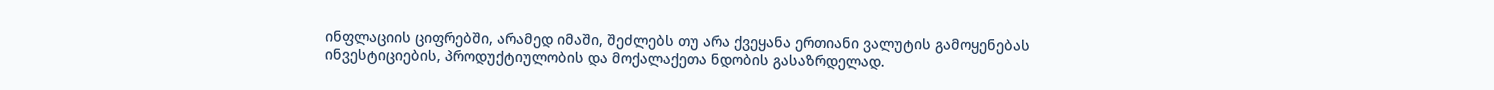ინფლაციის ციფრებში, არამედ იმაში, შეძლებს თუ არა ქვეყანა ერთიანი ვალუტის გამოყენებას ინვესტიციების, პროდუქტიულობის და მოქალაქეთა ნდობის გასაზრდელად.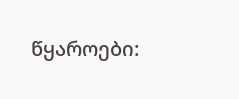წყაროები: